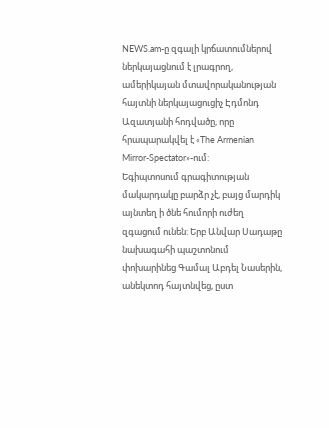NEWS.am-ը զգալի կրճատումներով ներկայացնում է լրագրող, ամերիկայան մտավորականության հայտնի ներկայացուցիչ Էդմոնդ Ազատյանի հոդվածը, որը հրապարակվել է «The Armenian Mirror-Spectator»-ում:
Եգիպտոսում գրագիտության մակարդակը բարձր չէ, բայց մարդիկ այնտեղ ի ծնե հումորի ուժեղ զգացում ունեն: Երբ Անվար Սադաթը նախագահի պաշտոնում փոխարինեց Գամալ Աբդել Նասերին, անեկտոդ հայտնվեց, ըստ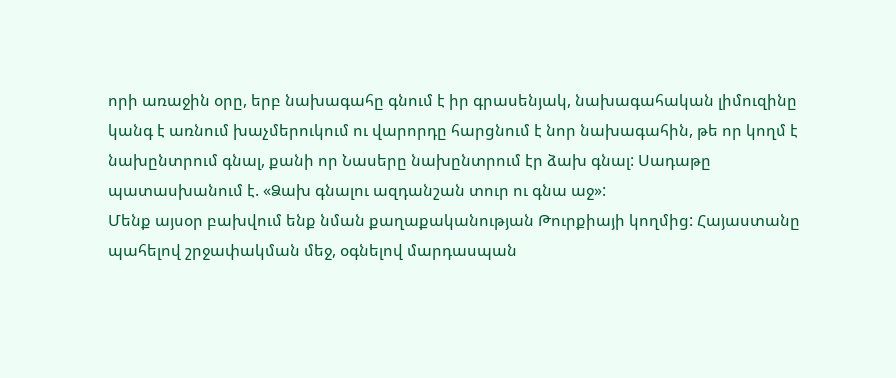որի առաջին օրը, երբ նախագահը գնում է իր գրասենյակ, նախագահական լիմուզինը կանգ է առնում խաչմերուկում ու վարորդը հարցնում է նոր նախագահին, թե որ կողմ է նախընտրում գնալ, քանի որ Նասերը նախընտրում էր ձախ գնալ: Սադաթը պատասխանում է. «Ձախ գնալու ազդանշան տուր ու գնա աջ»:
Մենք այսօր բախվում ենք նման քաղաքականության Թուրքիայի կողմից: Հայաստանը պահելով շրջափակման մեջ, օգնելով մարդասպան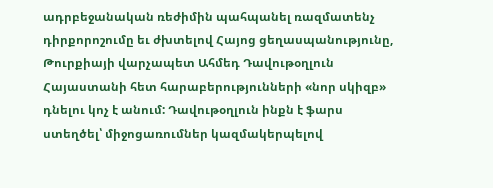ադրբեջանական ռեժիմին պահպանել ռազմատենչ դիրքորոշումը եւ ժխտելով Հայոց ցեղասպանությունը, Թուրքիայի վարչապետ Ահմեդ Դավութօղլուն Հայաստանի հետ հարաբերությունների «նոր սկիզբ» դնելու կոչ է անում: Դավութօղլուն ինքն է ֆարս ստեղծել՝ միջոցառումներ կազմակերպելով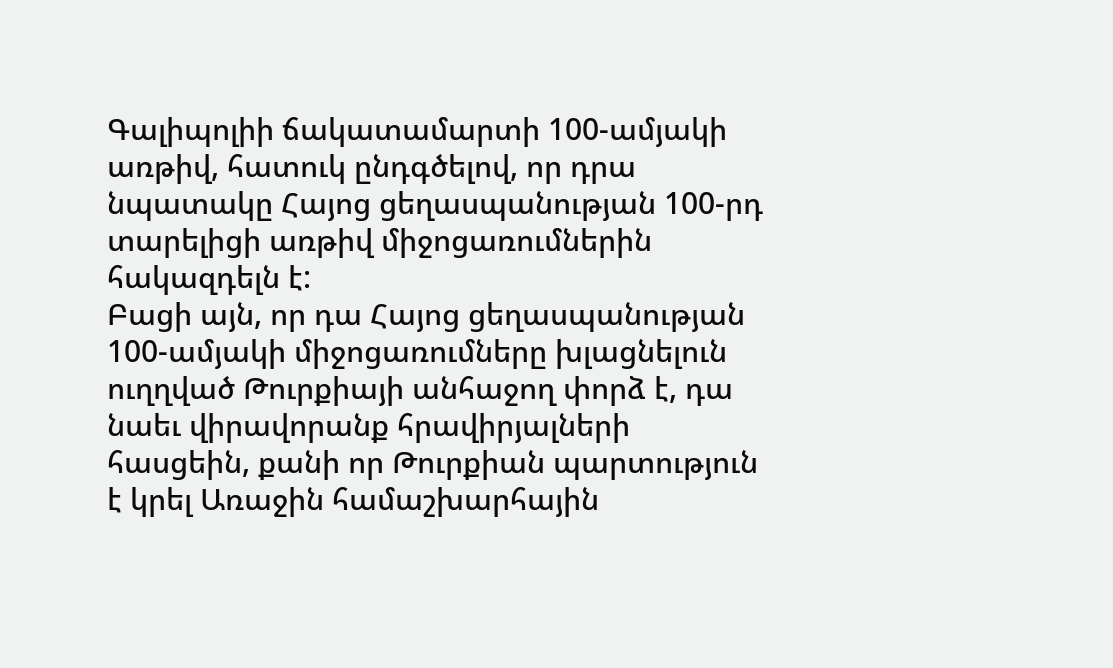Գալիպոլիի ճակատամարտի 100-ամյակի առթիվ, հատուկ ընդգծելով, որ դրա նպատակը Հայոց ցեղասպանության 100-րդ տարելիցի առթիվ միջոցառումներին հակազդելն է:
Բացի այն, որ դա Հայոց ցեղասպանության 100-ամյակի միջոցառումները խլացնելուն ուղղված Թուրքիայի անհաջող փորձ է, դա նաեւ վիրավորանք հրավիրյալների հասցեին, քանի որ Թուրքիան պարտություն է կրել Առաջին համաշխարհային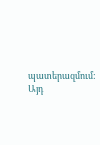պատերազմում: Այդ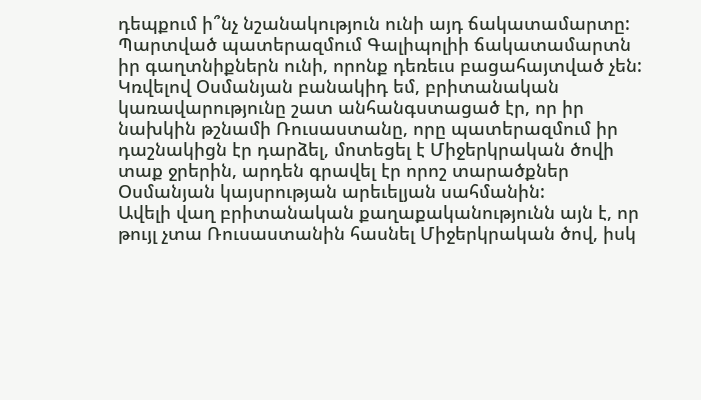դեպքում ի՞նչ նշանակություն ունի այդ ճակատամարտը:
Պարտված պատերազմում Գալիպոլիի ճակատամարտն իր գաղտնիքներն ունի, որոնք դեռեւս բացահայտված չեն: Կռվելով Օսմանյան բանակիդ եմ, բրիտանական կառավարությունը շատ անհանգստացած էր, որ իր նախկին թշնամի Ռուսաստանը, որը պատերազմում իր դաշնակիցն էր դարձել, մոտեցել է Միջերկրական ծովի տաք ջրերին, արդեն գրավել էր որոշ տարածքներ Օսմանյան կայսրության արեւելյան սահմանին:
Ավելի վաղ բրիտանական քաղաքականությունն այն է, որ թույլ չտա Ռուսաստանին հասնել Միջերկրական ծով, իսկ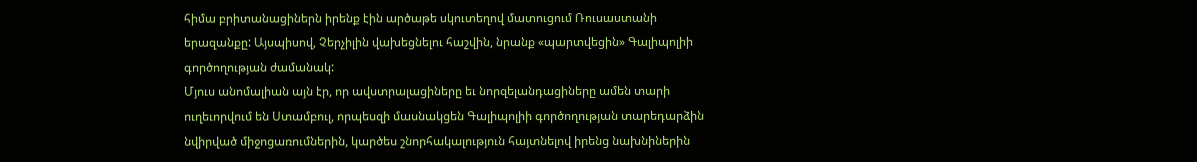հիմա բրիտանացիներն իրենք էին արծաթե սկուտեղով մատուցում Ռուսաստանի երազանքը: Այսպիսով, Չերչիլին վախեցնելու հաշվին, նրանք «պարտվեցին» Գալիպոլիի գործողության ժամանակ:
Մյուս անոմալիան այն էր, որ ավստրալացիները եւ նորզելանդացիները ամեն տարի ուղեւորվում են Ստամբուլ, որպեսզի մասնակցեն Գալիպոլիի գործողության տարեդարձին նվիրված միջոցառումներին, կարծես շնորհակալություն հայտնելով իրենց նախնիներին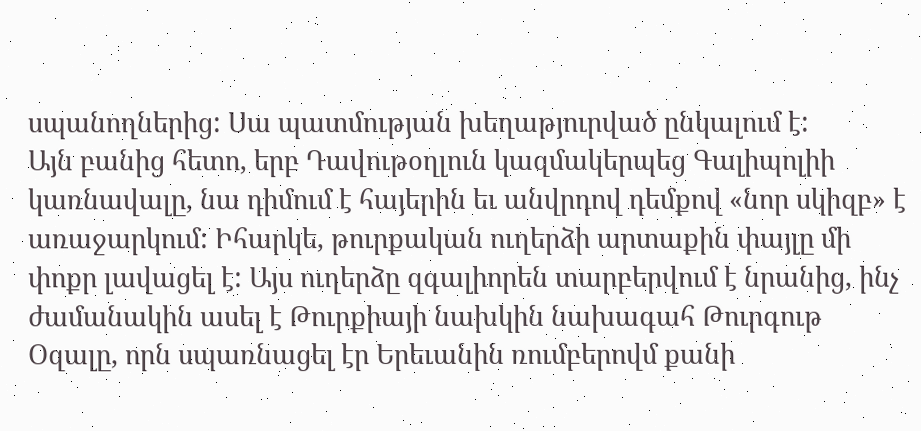սպանողներից: Սա պատմության խեղաթյուրված ընկալում է:
Այն բանից հետո, երբ Դավութօղլուն կազմակերպեց Գալիպոլիի կառնավալը, նա դիմում է հայերին եւ անվրդով դեմքով «նոր սկիզբ» է առաջարկում: Իհարկե, թուրքական ուղերձի արտաքին փայլը մի փոքր լավացել է: Այս ուղերձը զգալիորեն տարբերվում է նրանից, ինչ ժամանակին ասել է Թուրքիայի նախկին նախագահ Թուրգութ Օզալը, որն սպառնացել էր Երեւանին ռումբերովմ քանի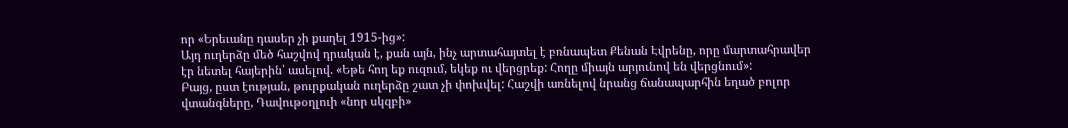որ «Երեւանը դասեր չի քաղել 1915-ից»:
Այդ ուղերձը մեծ հաշվով դրական է, քան այն, ինչ արտահայտել է բռնապետ Քենան Էվրենը, որը մարտահրավեր էր նետել հայերին՝ ասելով. «Եթե հող եք ուզում, եկեք ու վերցրեք: Հողը միայն արյունով են վերցնում»:
Բայց, ըստ էության, թուրքական ուղերձը շատ չի փոխվել: Հաշվի առնելով նրանց ճանապարհին եղած բոլոր վտանգները, Դավութօղլուի «նոր սկզբի»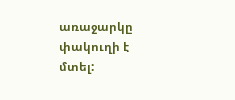առաջարկը փակուղի է մտել: